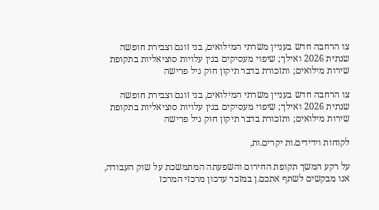צו הרחבה חדש בעניין משרתי המילואים, בני זוגם וצבירת חופשה שנתית 2026 ואילך; שיפוי מעסיקים בגין עלויות סוציאליות בתקופת שירות מילואים; ותזכורת בדבר תיקון חוק גיל פרישה

צו הרחבה חדש בעניין משרתי המילואים, בני זוגם וצבירת חופשה שנתית 2026 ואילך; שיפוי מעסיקים בגין עלויות סוציאליות בתקופת שירות מילואים; ותזכורת בדבר תיקון חוק גיל פרישה

לקוחות וידידים.ות יקרים.ות,

על רקע המשך תקופת החירום והשפעתה המתמשכת על שוק העבודה, אנו מבקשים לשתף אתכם.ן במזכר עדכון מרכזי המרכז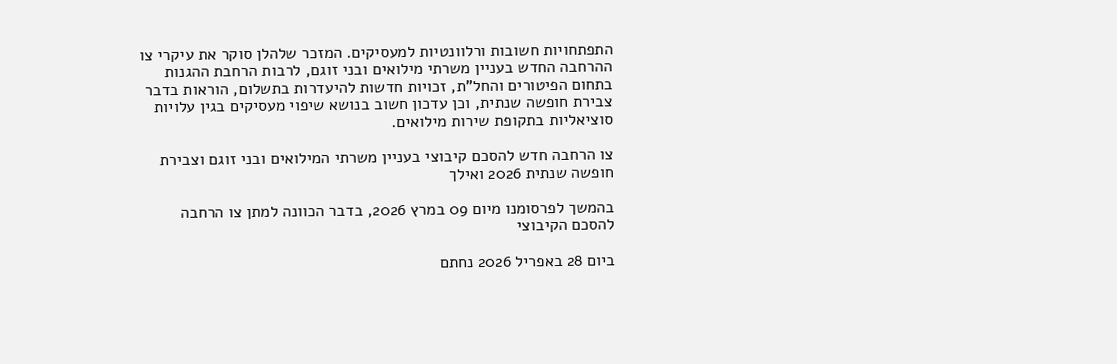התפתחויות חשובות ורלוונטיות למעסיקים. המזכר שלהלן סוקר את עיקרי צו ההרחבה החדש בעניין משרתי מילואים ובני זוגם, לרבות הרחבת ההגנות בתחום הפיטורים והחל"ת, זכויות חדשות להיעדרות בתשלום, הוראות בדבר צבירת חופשה שנתית, וכן עדכון חשוב בנושא שיפוי מעסיקים בגין עלויות סוציאליות בתקופת שירות מילואים.

צו הרחבה חדש להסכם קיבוצי בעניין משרתי המילואים ובני זוגם וצבירת חופשה שנתית 2026 ואילך

בהמשך לפרסומנו מיום 09 במרץ 2026, בדבר הכוונה למתן צו הרחבה להסכם הקיבוצי

ביום 28 באפריל 2026 נחתם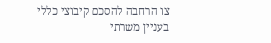צו הרחבה להסכם קיבוצי כללי בעניין משרתי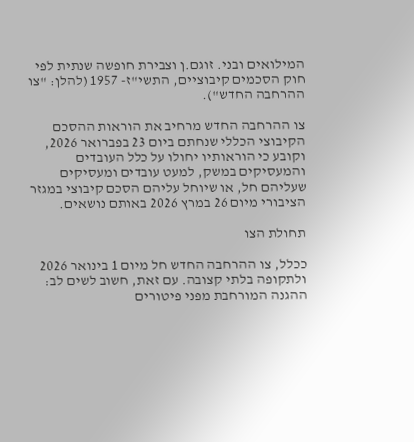המילואים ובני. זוגם.ן וצבירת חופשה שנתית לפי חוק הסכמים קיבוציים, התשי"ז- 1957 (להלן: "צו ההרחבה החדש").

צו ההרחבה החדש מרחיב את הוראות ההסכם הקיבוצי הכללי שנחתם ביום 23 בפברואר 2026, וקובע כי הוראותיו יחולו על כלל העובדים והמעסיקים במשק, למעט עובדים ומעסיקים שעליהם חל, או שיוחל עליהם הסכם קיבוצי במגזר הציבורי מיום 26 במרץ 2026 באותם נושאים.

תחולת הצו

ככלל, צו ההרחבה החדש חל מיום 1 בינואר 2026 ולתקופה בלתי קצובה. עם זאת, חשוב לשים לב: ההגנה המורחבת מפני פיטורים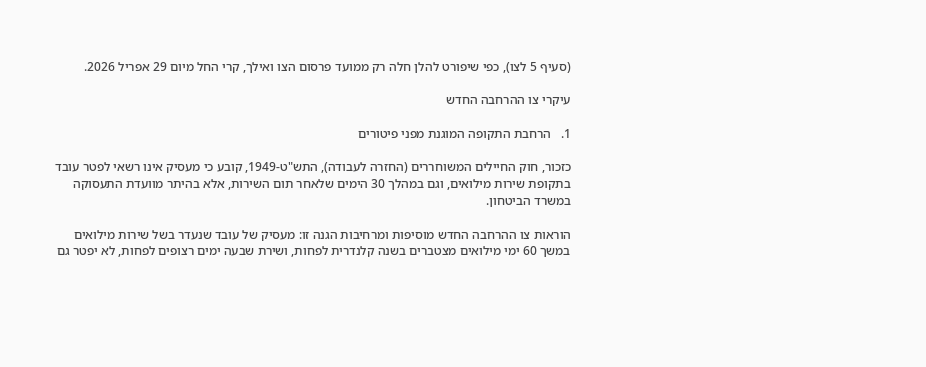(סעיף 5 לצו), כפי שיפורט להלן חלה רק ממועד פרסום הצו ואילך, קרי החל מיום 29 אפריל 2026.

עיקרי צו ההרחבה החדש

1.   הרחבת התקופה המוגנת מפני פיטורים

כזכור, חוק החיילים המשוחררים (החזרה לעבודה), התש"ט-1949, קובע כי מעסיק אינו רשאי לפטר עובד בתקופת שירות מילואים, וגם במהלך 30 הימים שלאחר תום השירות, אלא בהיתר מוועדת התעסוקה במשרד הביטחון.

הוראות צו ההרחבה החדש מוסיפות ומרחיבות הגנה זו: מעסיק של עובד שנעדר בשל שירות מילואים במשך 60 ימי מילואים מצטברים בשנה קלנדרית לפחות, ושירת שבעה ימים רצופים לפחות, לא יפטר גם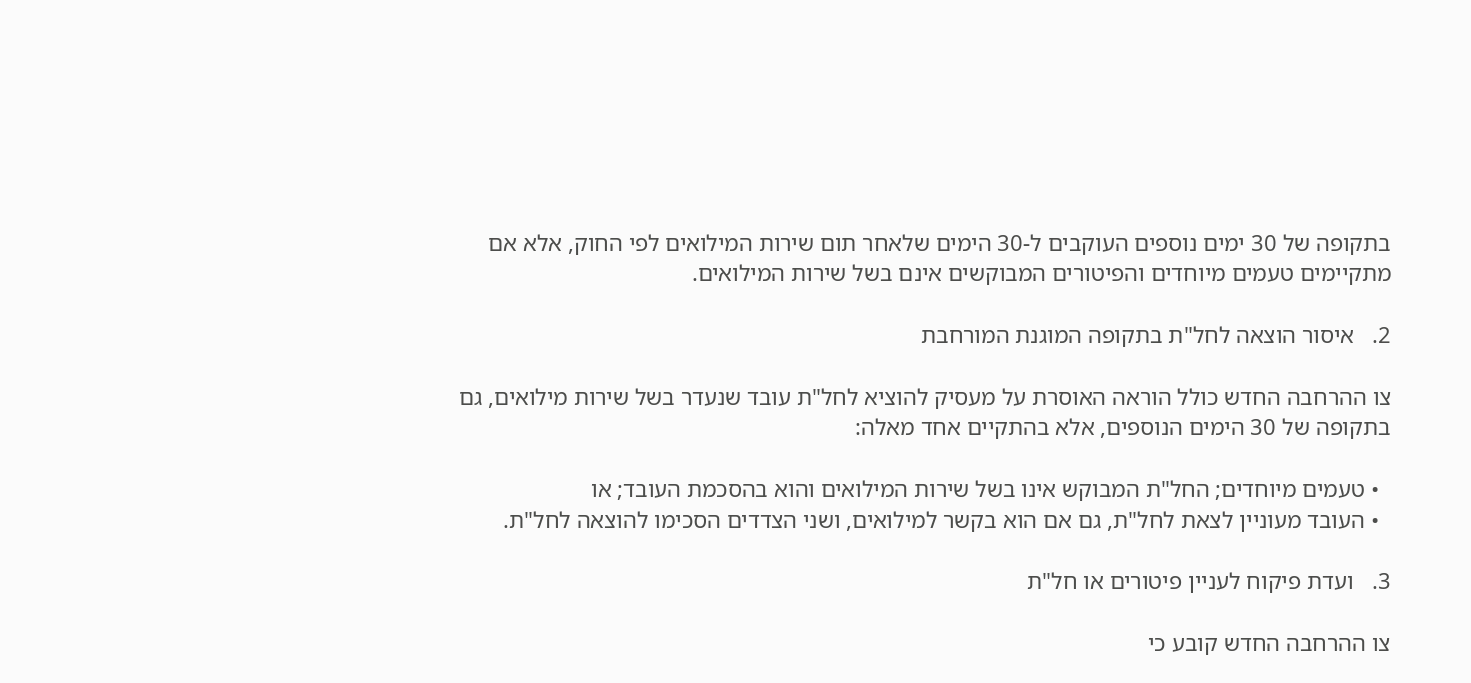בתקופה של 30 ימים נוספים העוקבים ל-30 הימים שלאחר תום שירות המילואים לפי החוק, אלא אם מתקיימים טעמים מיוחדים והפיטורים המבוקשים אינם בשל שירות המילואים.

2.   איסור הוצאה לחל"ת בתקופה המוגנת המורחבת

צו ההרחבה החדש כולל הוראה האוסרת על מעסיק להוציא לחל"ת עובד שנעדר בשל שירות מילואים, גם בתקופה של 30 הימים הנוספים, אלא בהתקיים אחד מאלה:

  • טעמים מיוחדים; החל"ת המבוקש אינו בשל שירות המילואים והוא בהסכמת העובד; או
  • העובד מעוניין לצאת לחל"ת, גם אם הוא בקשר למילואים, ושני הצדדים הסכימו להוצאה לחל"ת.

3.   ועדת פיקוח לעניין פיטורים או חל"ת

צו ההרחבה החדש קובע כי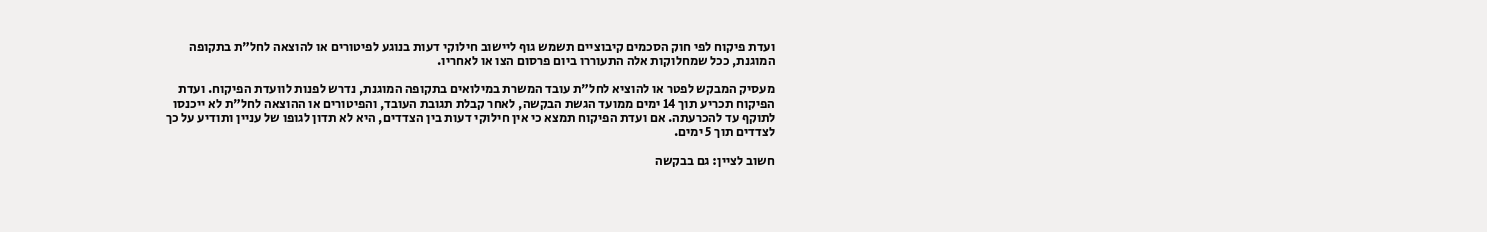ועדת פיקוח לפי חוק הסכמים קיבוציים תשמש גוף ליישוב חילוקי דעות בנוגע לפיטורים או להוצאה לחל"ת בתקופה המוגנת, ככל שמחלוקות אלה התעוררו ביום פרסום הצו או לאחריו.

מעסיק המבקש לפטר או להוציא לחל"ת עובד המשרת במילואים בתקופה המוגנת, נדרש לפנות לוועדת הפיקוח. ועדת הפיקוח תכריע תוך 14 ימים ממועד הגשת הבקשה, לאחר קבלת תגובת העובד, והפיטורים או ההוצאה לחל"ת לא ייכנסו לתוקף עד להכרעתה. אם ועדת הפיקוח תמצא כי אין חילוקי דעות בין הצדדים, היא לא תדון לגופו של עניין ותודיע על כך לצדדים תוך 5 ימים.

חשוב לציין: גם בבקשה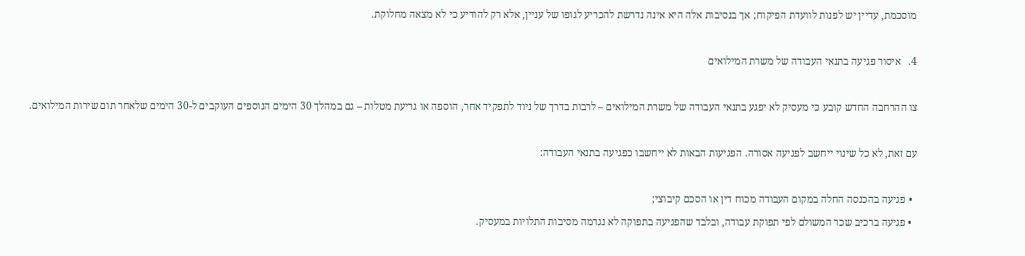מוסכמת, עדיין יש לפנות לוועדת הפיקוח; אך בנסיבות אלה היא אינה נדרשת להכריע לגופו של עניין, אלא רק להודיע כי לא מצאה מחלוקת.

4.   איסור פגיעה בתנאי העבודה של משרת המילואים

צו ההרחבה החדש קובע כי מעסיק לא יפגע בתנאי העבודה של משרת המילואים – לרבות בדרך של ניוד לתפקיד אחר, הוספה או גריעת מטלות – גם במהלך 30 הימים הנוספים העוקבים ל-30 הימים שלאחר תום שירות המילואים.

עם זאת, לא כל שינוי ייחשב לפגיעה אסורה. הפגיעות הבאות לא ייחשבו כפגיעה בתנאי העבודה:

  • פגיעה בהכנסה החלה במקום העבודה מכוח דין או הסכם קיבוצי;
  • פגיעה ברכיב שכר המשולם לפי תפוקת עבודה, ובלבד שהפגיעה בתפוקה לא נגרמה מסיבות התלויות במעסיק.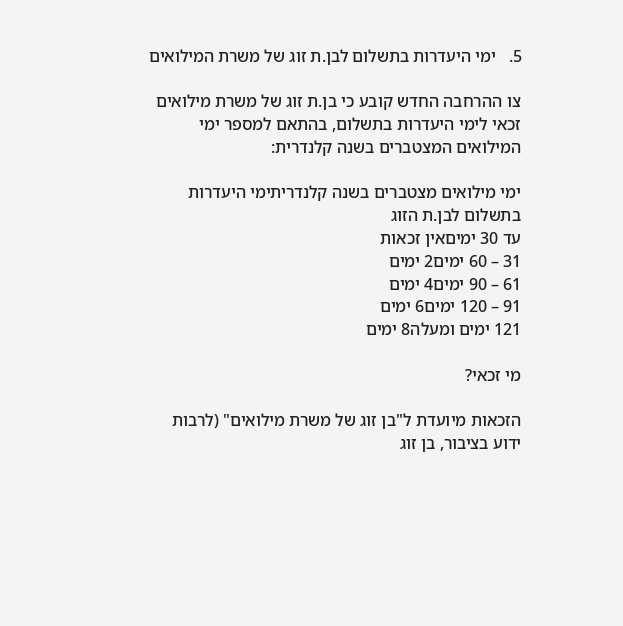5.   ימי היעדרות בתשלום לבן.ת זוג של משרת המילואים

צו ההרחבה החדש קובע כי בן.ת זוג של משרת מילואים זכאי לימי היעדרות בתשלום, בהתאם למספר ימי המילואים המצטברים בשנה קלנדרית:

ימי מילואים מצטברים בשנה קלנדריתימי היעדרות בתשלום לבן.ת הזוג
עד 30 ימיםאין זכאות
31 – 60 ימים2 ימים
61 – 90 ימים4 ימים
91 – 120 ימים6 ימים
121 ימים ומעלה8 ימים

מי זכאי?

הזכאות מיועדת ל"בן זוג של משרת מילואים" (לרבות ידוע בציבור, בן זוג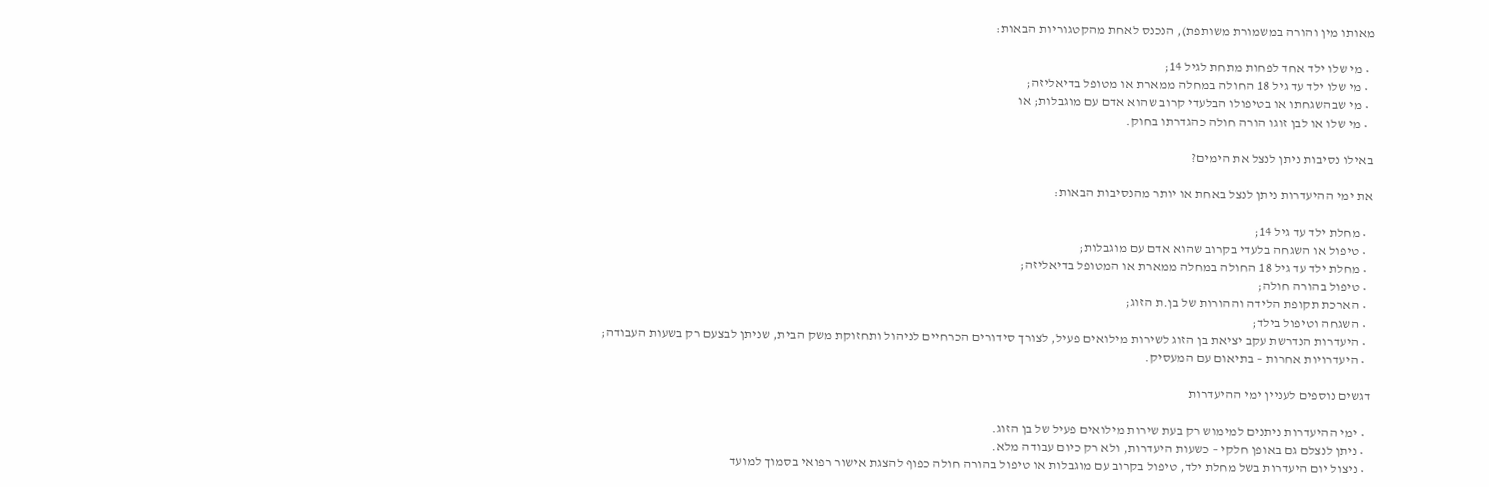מאותו מין והורה במשמורת משותפת), הנכנס לאחת מהקטגוריות הבאות:

  • מי שלו ילד אחד לפחות מתחת לגיל 14;
  • מי שלו ילד עד גיל 18 החולה במחלה ממארת או מטופל בדיאליזה;
  • מי שבהשגחתו או בטיפולו הבלעדי קרוב שהוא אדם עם מוגבלות; או
  • מי שלו או לבן זוגו הורה חולה כהגדרתו בחוק.

באילו נסיבות ניתן לנצל את הימים?

את ימי ההיעדרות ניתן לנצל באחת או יותר מהנסיבות הבאות:

  • מחלת ילד עד גיל 14;
  • טיפול או השגחה בלעדי בקרוב שהוא אדם עם מוגבלות;
  • מחלת ילד עד גיל 18 החולה במחלה ממארת או המטופל בדיאליזה;
  • טיפול בהורה חולה;
  • הארכת תקופת הלידה וההורות של בן.ת הזוג;
  • השגחה וטיפול בילד;
  • היעדרות הנדרשת עקב יציאת בן הזוג לשירות מילואים פעיל, לצורך סידורים הכרחיים לניהול ותחזוקת משק הבית, שניתן לבצעם רק בשעות העבודה;
  • היעדרויות אחרות – בתיאום עם המעסיק.

דגשים נוספים לעניין ימי ההיעדרות

  • ימי ההיעדרות ניתנים למימוש רק בעת שירות מילואים פעיל של בן הזוג.
  • ניתן לנצלם גם באופן חלקי – כשעות היעדרות, ולא רק כיום עבודה מלא.
  • ניצול יום היעדרות בשל מחלת ילד, טיפול בקרוב עם מוגבלות או טיפול בהורה חולה כפוף להצגת אישור רפואי בסמוך למועד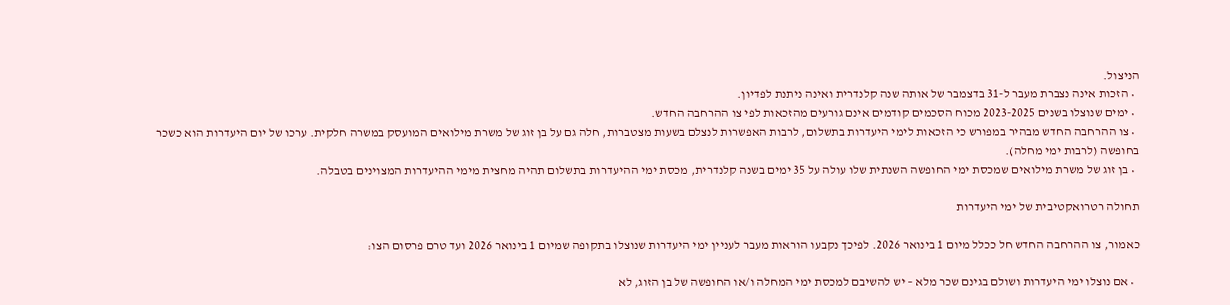הניצול.
  • הזכות אינה נצברת מעבר ל-31 בדצמבר של אותה שנה קלנדרית ואינה ניתנת לפדיון.
  • ימים שנוצלו בשנים 2023-2025 מכוח הסכמים קודמים אינם גורעים מהזכאות לפי צו ההרחבה החדש.
  • צו ההרחבה החדש מבהיר במפורש כי הזכאות לימי היעדרות בתשלום, לרבות האפשרות לנצלם בשעות מצטברות, חלה גם על בן זוג של משרת מילואים המועסק במשרה חלקית. ערכו של יום היעדרות הוא כשכר בחופשה (לרבות ימי מחלה).
  • בן זוג של משרת מילואים שמכסת ימי החופשה השנתית שלו עולה על 35 ימים בשנה קלנדרית, מכסת ימי ההיעדרות בתשלום תהיה מחצית מימי ההיעדרות המצוינים בטבלה.

תחולה רטרואקטיבית של ימי היעדרות

כאמור, צו ההרחבה החדש חל ככלל מיום 1 בינואר 2026. לפיכך נקבעו הוראות מעבר לעניין ימי היעדרות שנוצלו בתקופה שמיום 1 בינואר 2026 ועד טרם פרסום הצו:

  • אם נוצלו ימי היעדרות ושולם בגינם שכר מלא – יש להשיבם למכסת ימי המחלה ו/או החופשה של בן הזוג, לא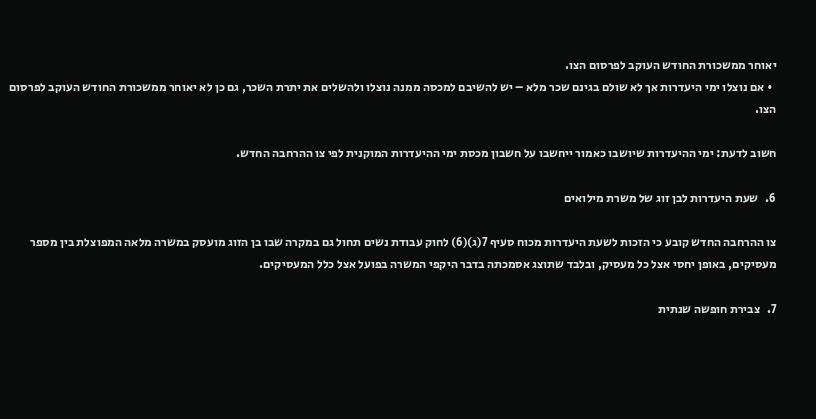יאוחר ממשכורת החודש העוקב לפרסום הצו.
  • אם נוצלו ימי היעדרות אך לא שולם בגינם שכר מלא – יש להשיבם למכסה ממנה נוצלו ולהשלים את יתרת השכר, גם כן לא יאוחר ממשכורת החודש העוקב לפרסום הצו.

חשוב לדעת: ימי ההיעדרות שיושבו כאמור ייחשבו על חשבון מכסת ימי ההיעדרות המוקנית לפי צו ההרחבה החדש.

6.   שעת היעדרות לבן זוג של משרת מילואים

צו ההרחבה החדש קובע כי הזכות לשעת היעדרות מכוח סעיף 7(ג)(6) לחוק עבודת נשים תחול גם במקרה שבו בן הזוג מועסק במשרה מלאה המפוצלת בין מספר מעסיקים, באופן יחסי אצל כל מעסיק, ובלבד שתוצג אסמכתה בדבר היקפי המשרה בפועל אצל כלל המעסיקים.

7.   צבירת חופשה שנתית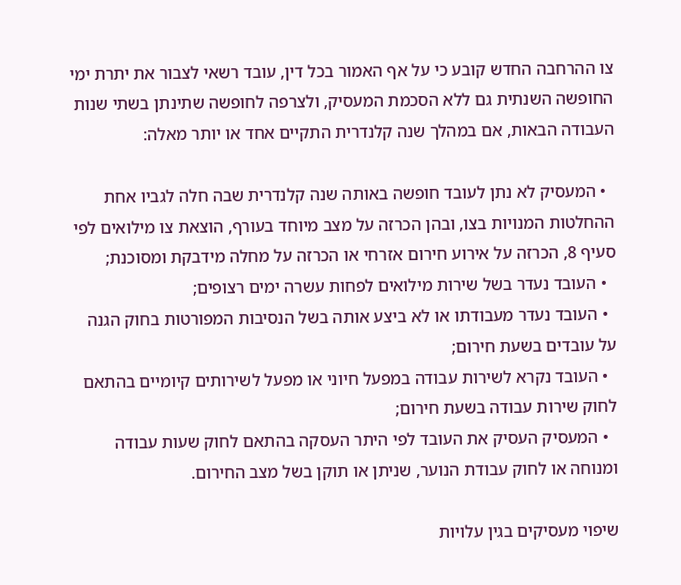צו ההרחבה החדש קובע כי על אף האמור בכל דין, עובד רשאי לצבור את יתרת ימי החופשה השנתית גם ללא הסכמת המעסיק, ולצרפה לחופשה שתינתן בשתי שנות העבודה הבאות, אם במהלך שנה קלנדרית התקיים אחד או יותר מאלה:

  • המעסיק לא נתן לעובד חופשה באותה שנה קלנדרית שבה חלה לגביו אחת ההחלטות המנויות בצו, ובהן הכרזה על מצב מיוחד בעורף, הוצאת צו מילואים לפי סעיף 8, הכרזה על אירוע חירום אזרחי או הכרזה על מחלה מידבקת ומסוכנת;
  • העובד נעדר בשל שירות מילואים לפחות עשרה ימים רצופים;
  • העובד נעדר מעבודתו או לא ביצע אותה בשל הנסיבות המפורטות בחוק הגנה על עובדים בשעת חירום;
  • העובד נקרא לשירות עבודה במפעל חיוני או מפעל לשירותים קיומיים בהתאם לחוק שירות עבודה בשעת חירום;
  • המעסיק העסיק את העובד לפי היתר העסקה בהתאם לחוק שעות עבודה ומנוחה או לחוק עבודת הנוער, שניתן או תוקן בשל מצב החירום.

שיפוי מעסיקים בגין עלויות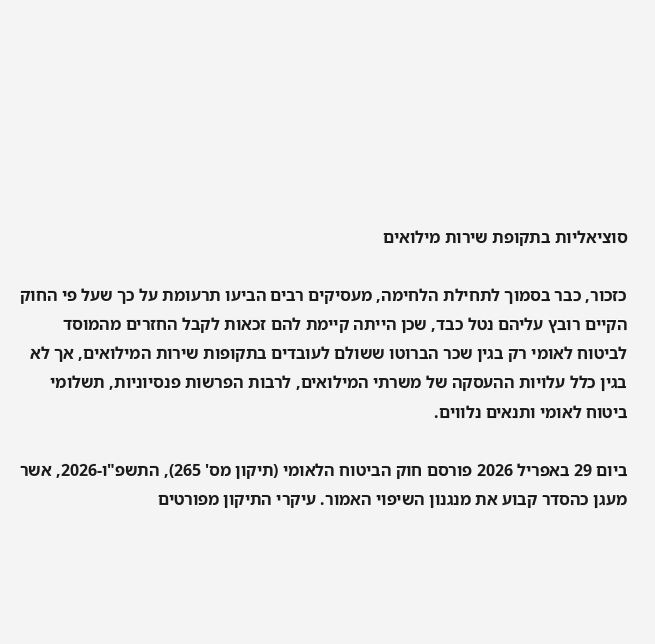סוציאליות בתקופת שירות מילואים

כזכור, כבר בסמוך לתחילת הלחימה, מעסיקים רבים הביעו תרעומת על כך שעל פי החוק הקיים רובץ עליהם נטל כבד, שכן הייתה קיימת להם זכאות לקבל החזרים מהמוסד לביטוח לאומי רק בגין שכר הברוטו ששולם לעובדים בתקופות שירות המילואים, אך לא בגין כלל עלויות ההעסקה של משרתי המילואים, לרבות הפרשות פנסיוניות, תשלומי ביטוח לאומי ותנאים נלווים.

ביום 29 באפריל 2026 פורסם חוק הביטוח הלאומי (תיקון מס' 265), התשפ"ו-2026, אשר מעגן כהסדר קבוע את מנגנון השיפוי האמור. עיקרי התיקון מפורטים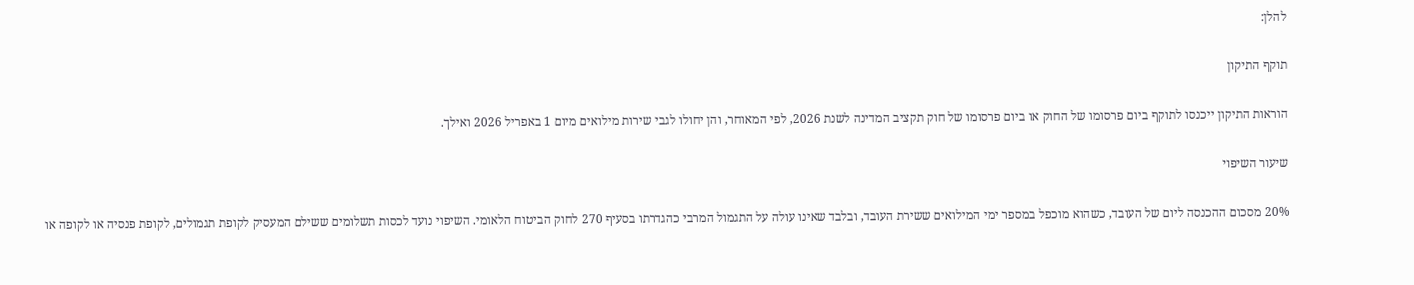להלן:

תוקף התיקון

הוראות התיקון ייכנסו לתוקף ביום פרסומו של החוק או ביום פרסומו של חוק תקציב המדינה לשנת 2026, לפי המאוחר, והן יחולו לגבי שירות מילואים מיום 1 באפריל 2026 ואילך.

שיעור השיפוי

20% מסכום ההכנסה ליום של העובד, כשהוא מוכפל במספר ימי המילואים ששירת העובד, ובלבד שאינו עולה על התגמול המרבי כהגדרתו בסעיף 270 לחוק הביטוח הלאומי. השיפוי נועד לכסות תשלומים ששילם המעסיק לקופת תגמולים, לקופת פנסיה או לקופה או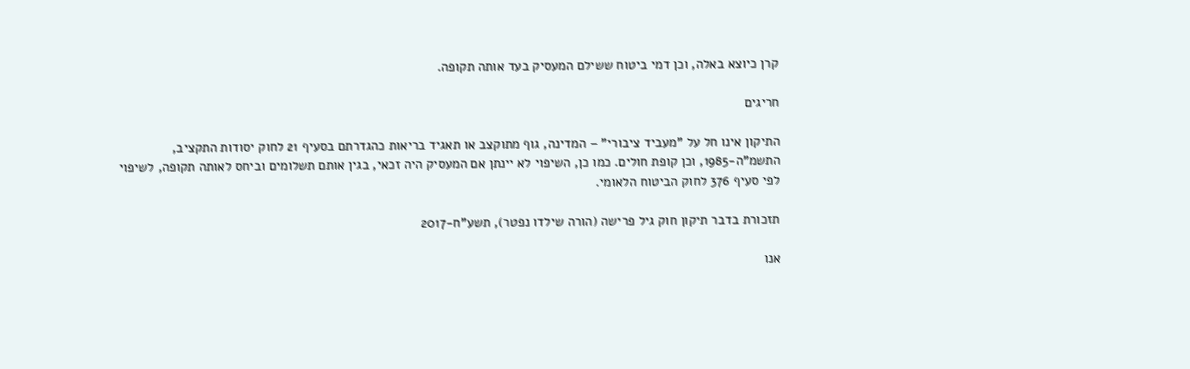קרן כיוצא באלה, וכן דמי ביטוח ששילם המעסיק בעד אותה תקופה.

חריגים

התיקון אינו חל על "מעביד ציבורי" – המדינה, גוף מתוקצב או תאגיד בריאות כהגדרתם בסעיף 21 לחוק יסודות התקציב, התשמ"ה-1985, וכן קופת חולים. כמו כן, השיפוי לא יינתן אם המעסיק היה זכאי, בגין אותם תשלומים וביחס לאותה תקופה, לשיפוי לפי סעיף 376 לחוק הביטוח הלאומי.

תזכורת בדבר תיקון חוק גיל פרישה (הורה שילדו נפטר), תשע"ח-2017

אנו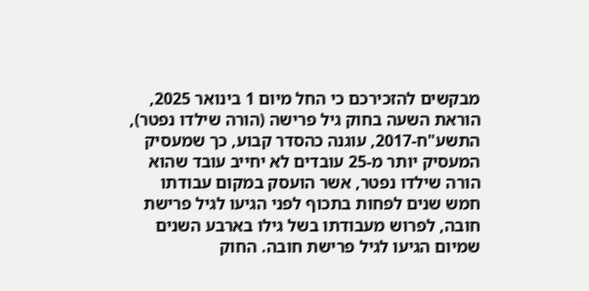מבקשים להזכירכם כי החל מיום 1 בינואר 2025, הוראת השעה בחוק גיל פרישה (הורה שילדו נפטר), התשע"ח-2017, עוגנה כהסדר קבוע, כך שמעסיק המעסיק יותר מ-25 עובדים לא יחייב עובד שהוא הורה שילדו נפטר, אשר הועסק במקום עבודתו חמש שנים לפחות בתכוף לפני הגיעו לגיל פרישת חובה, לפרוש מעבודתו בשל גילו בארבע השנים שמיום הגיעו לגיל פרישת חובה. החוק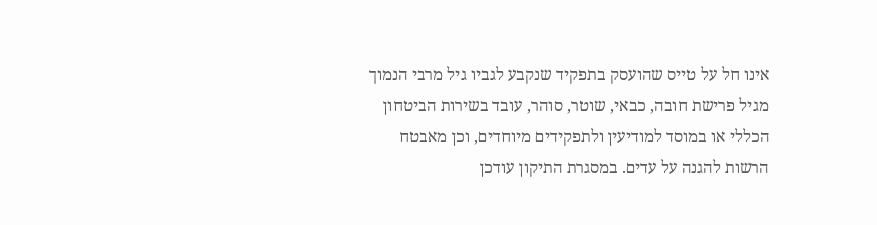אינו חל על טייס שהועסק בתפקיד שנקבע לגביו גיל מרבי הנמוך מגיל פרישת חובה, כבאי, שוטר, סוהר, עובד בשירות הביטחון הכללי או במוסד למודיעין ולתפקידים מיוחדים, וכן מאבטח הרשות להגנה על עדים. במסגרת התיקון עודכן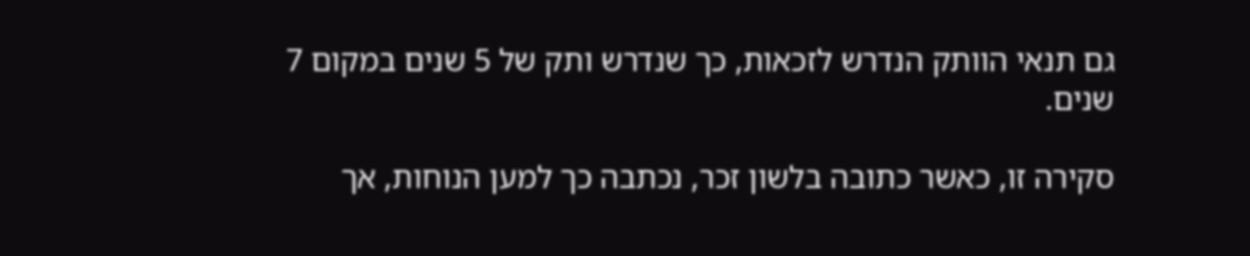גם תנאי הוותק הנדרש לזכאות, כך שנדרש ותק של 5 שנים במקום 7 שנים.

סקירה זו, כאשר כתובה בלשון זכר, נכתבה כך למען הנוחות, אך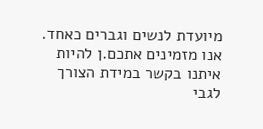מיועדת לנשים וגברים כאחד. אנו מזמינים אתכם.ן להיות איתנו בקשר במידת הצורך לגבי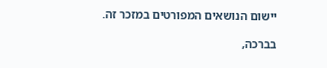יישום הנושאים המפורטים במזכר זה.

בברכה,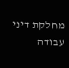מחלקת דיני עבודה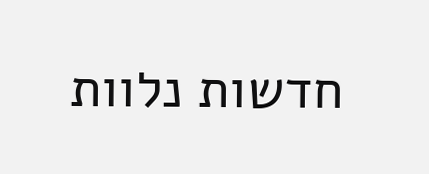חדשות נלוות